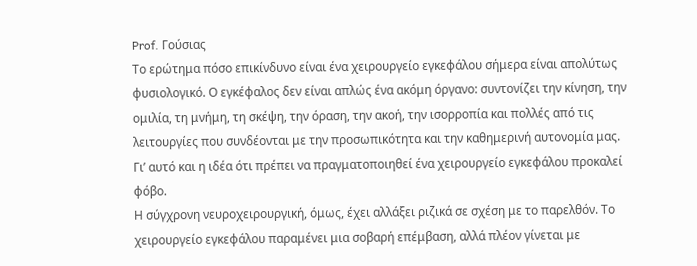Prof. Γούσιας
Το ερώτημα πόσο επικίνδυνο είναι ένα χειρουργείο εγκεφάλου σήμερα είναι απολύτως φυσιολογικό. Ο εγκέφαλος δεν είναι απλώς ένα ακόμη όργανο: συντονίζει την κίνηση, την ομιλία, τη μνήμη, τη σκέψη, την όραση, την ακοή, την ισορροπία και πολλές από τις λειτουργίες που συνδέονται με την προσωπικότητα και την καθημερινή αυτονομία μας. Γι’ αυτό και η ιδέα ότι πρέπει να πραγματοποιηθεί ένα χειρουργείο εγκεφάλου προκαλεί φόβο.
Η σύγχρονη νευροχειρουργική, όμως, έχει αλλάξει ριζικά σε σχέση με το παρελθόν. Το χειρουργείο εγκεφάλου παραμένει μια σοβαρή επέμβαση, αλλά πλέον γίνεται με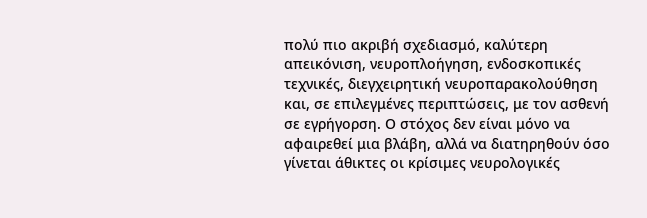πολύ πιο ακριβή σχεδιασμό, καλύτερη απεικόνιση, νευροπλοήγηση, ενδοσκοπικές τεχνικές, διεγχειρητική νευροπαρακολούθηση και, σε επιλεγμένες περιπτώσεις, με τον ασθενή σε εγρήγορση. Ο στόχος δεν είναι μόνο να αφαιρεθεί μια βλάβη, αλλά να διατηρηθούν όσο γίνεται άθικτες οι κρίσιμες νευρολογικές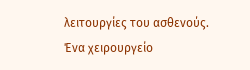λειτουργίες του ασθενούς.
Ένα χειρουργείο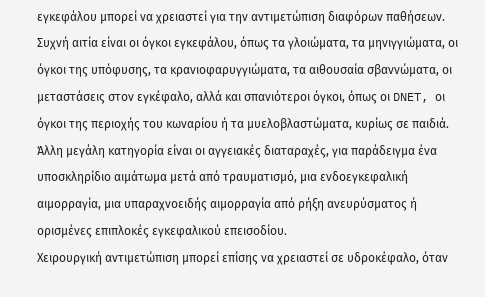εγκεφάλου μπορεί να χρειαστεί για την αντιμετώπιση διαφόρων παθήσεων. Συχνή αιτία είναι οι όγκοι εγκεφάλου, όπως τα γλοιώματα, τα μηνιγγιώματα, οι όγκοι της υπόφυσης, τα κρανιοφαρυγγιώματα, τα αιθουσαία σβαννώματα, οι μεταστάσεις στον εγκέφαλο, αλλά και σπανιότεροι όγκοι, όπως οι DNET, οι όγκοι της περιοχής του κωναρίου ή τα μυελοβλαστώματα, κυρίως σε παιδιά.
Άλλη μεγάλη κατηγορία είναι οι αγγειακές διαταραχές, για παράδειγμα ένα υποσκληρίδιο αιμάτωμα μετά από τραυματισμό, μια ενδοεγκεφαλική αιμορραγία, μια υπαραχνοειδής αιμορραγία από ρήξη ανευρύσματος ή ορισμένες επιπλοκές εγκεφαλικού επεισοδίου.
Χειρουργική αντιμετώπιση μπορεί επίσης να χρειαστεί σε υδροκέφαλο, όταν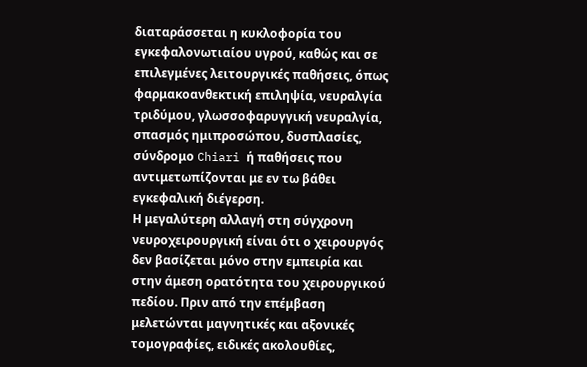διαταράσσεται η κυκλοφορία του εγκεφαλονωτιαίου υγρού, καθώς και σε επιλεγμένες λειτουργικές παθήσεις, όπως φαρμακοανθεκτική επιληψία, νευραλγία τριδύμου, γλωσσοφαρυγγική νευραλγία, σπασμός ημιπροσώπου, δυσπλασίες, σύνδρομο Chiari ή παθήσεις που αντιμετωπίζονται με εν τω βάθει εγκεφαλική διέγερση.
Η μεγαλύτερη αλλαγή στη σύγχρονη νευροχειρουργική είναι ότι ο χειρουργός δεν βασίζεται μόνο στην εμπειρία και στην άμεση ορατότητα του χειρουργικού πεδίου. Πριν από την επέμβαση μελετώνται μαγνητικές και αξονικές τομογραφίες, ειδικές ακολουθίες,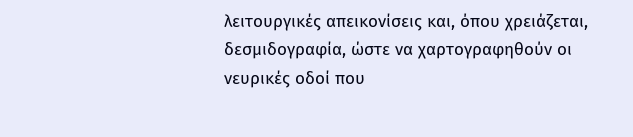λειτουργικές απεικονίσεις και, όπου χρειάζεται, δεσμιδογραφία, ώστε να χαρτογραφηθούν οι νευρικές οδοί που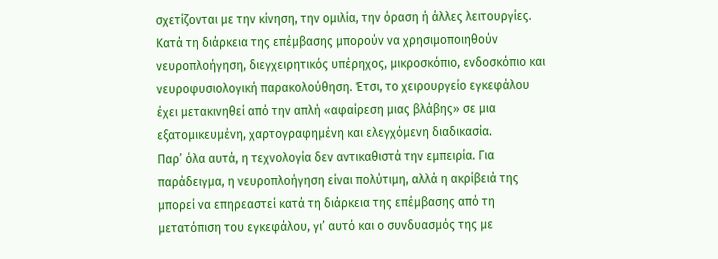σχετίζονται με την κίνηση, την ομιλία, την όραση ή άλλες λειτουργίες.
Κατά τη διάρκεια της επέμβασης μπορούν να χρησιμοποιηθούν νευροπλοήγηση, διεγχειρητικός υπέρηχος, μικροσκόπιο, ενδοσκόπιο και νευροφυσιολογική παρακολούθηση. Έτσι, το χειρουργείο εγκεφάλου έχει μετακινηθεί από την απλή «αφαίρεση μιας βλάβης» σε μια εξατομικευμένη, χαρτογραφημένη και ελεγχόμενη διαδικασία.
Παρ’ όλα αυτά, η τεχνολογία δεν αντικαθιστά την εμπειρία. Για παράδειγμα, η νευροπλοήγηση είναι πολύτιμη, αλλά η ακρίβειά της μπορεί να επηρεαστεί κατά τη διάρκεια της επέμβασης από τη μετατόπιση του εγκεφάλου, γι’ αυτό και ο συνδυασμός της με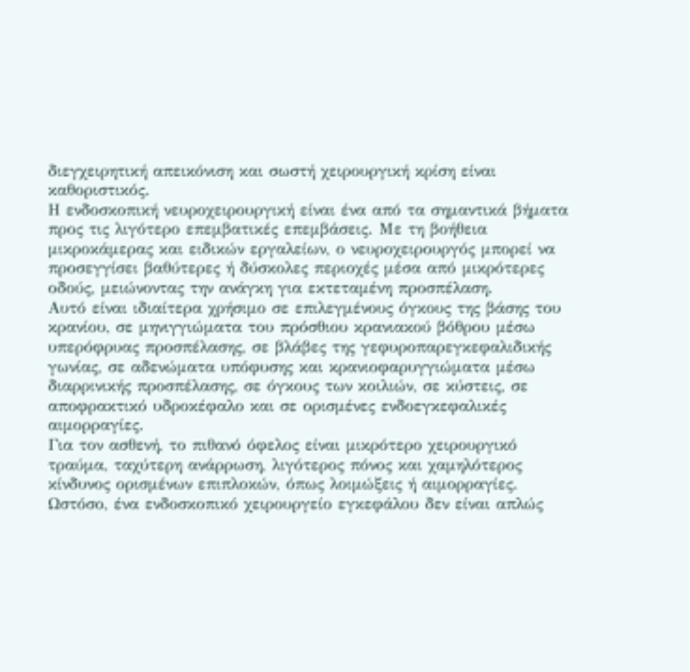διεγχειρητική απεικόνιση και σωστή χειρουργική κρίση είναι καθοριστικός.
Η ενδοσκοπική νευροχειρουργική είναι ένα από τα σημαντικά βήματα προς τις λιγότερο επεμβατικές επεμβάσεις. Με τη βοήθεια μικροκάμερας και ειδικών εργαλείων, ο νευροχειρουργός μπορεί να προσεγγίσει βαθύτερες ή δύσκολες περιοχές μέσα από μικρότερες οδούς, μειώνοντας την ανάγκη για εκτεταμένη προσπέλαση.
Αυτό είναι ιδιαίτερα χρήσιμο σε επιλεγμένους όγκους της βάσης του κρανίου, σε μηνιγγιώματα του πρόσθιου κρανιακού βόθρου μέσω υπερόφρυας προσπέλασης, σε βλάβες της γεφυροπαρεγκεφαλιδικής γωνίας, σε αδενώματα υπόφυσης και κρανιοφαρυγγιώματα μέσω διαρρινικής προσπέλασης, σε όγκους των κοιλιών, σε κύστεις, σε αποφρακτικό υδροκέφαλο και σε ορισμένες ενδοεγκεφαλικές αιμορραγίες.
Για τον ασθενή, το πιθανό όφελος είναι μικρότερο χειρουργικό τραύμα, ταχύτερη ανάρρωση, λιγότερος πόνος και χαμηλότερος κίνδυνος ορισμένων επιπλοκών, όπως λοιμώξεις ή αιμορραγίες. Ωστόσο, ένα ενδοσκοπικό χειρουργείο εγκεφάλου δεν είναι απλώς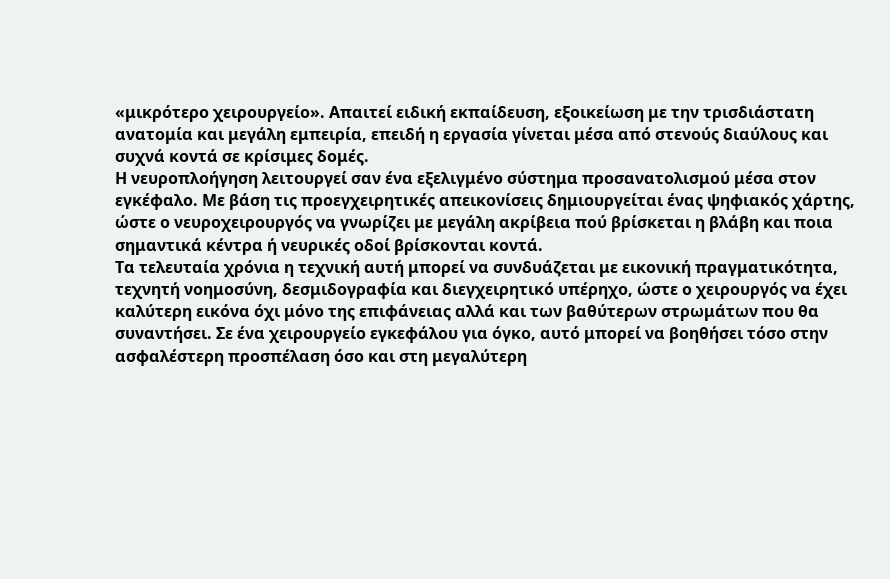«μικρότερο χειρουργείο». Απαιτεί ειδική εκπαίδευση, εξοικείωση με την τρισδιάστατη ανατομία και μεγάλη εμπειρία, επειδή η εργασία γίνεται μέσα από στενούς διαύλους και συχνά κοντά σε κρίσιμες δομές.
Η νευροπλοήγηση λειτουργεί σαν ένα εξελιγμένο σύστημα προσανατολισμού μέσα στον εγκέφαλο. Με βάση τις προεγχειρητικές απεικονίσεις δημιουργείται ένας ψηφιακός χάρτης, ώστε ο νευροχειρουργός να γνωρίζει με μεγάλη ακρίβεια πού βρίσκεται η βλάβη και ποια σημαντικά κέντρα ή νευρικές οδοί βρίσκονται κοντά.
Τα τελευταία χρόνια η τεχνική αυτή μπορεί να συνδυάζεται με εικονική πραγματικότητα, τεχνητή νοημοσύνη, δεσμιδογραφία και διεγχειρητικό υπέρηχο, ώστε ο χειρουργός να έχει καλύτερη εικόνα όχι μόνο της επιφάνειας αλλά και των βαθύτερων στρωμάτων που θα συναντήσει. Σε ένα χειρουργείο εγκεφάλου για όγκο, αυτό μπορεί να βοηθήσει τόσο στην ασφαλέστερη προσπέλαση όσο και στη μεγαλύτερη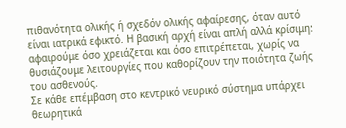πιθανότητα ολικής ή σχεδόν ολικής αφαίρεσης, όταν αυτό είναι ιατρικά εφικτό. Η βασική αρχή είναι απλή αλλά κρίσιμη: αφαιρούμε όσο χρειάζεται και όσο επιτρέπεται, χωρίς να θυσιάζουμε λειτουργίες που καθορίζουν την ποιότητα ζωής του ασθενούς.
Σε κάθε επέμβαση στο κεντρικό νευρικό σύστημα υπάρχει θεωρητικά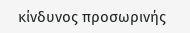κίνδυνος προσωρινής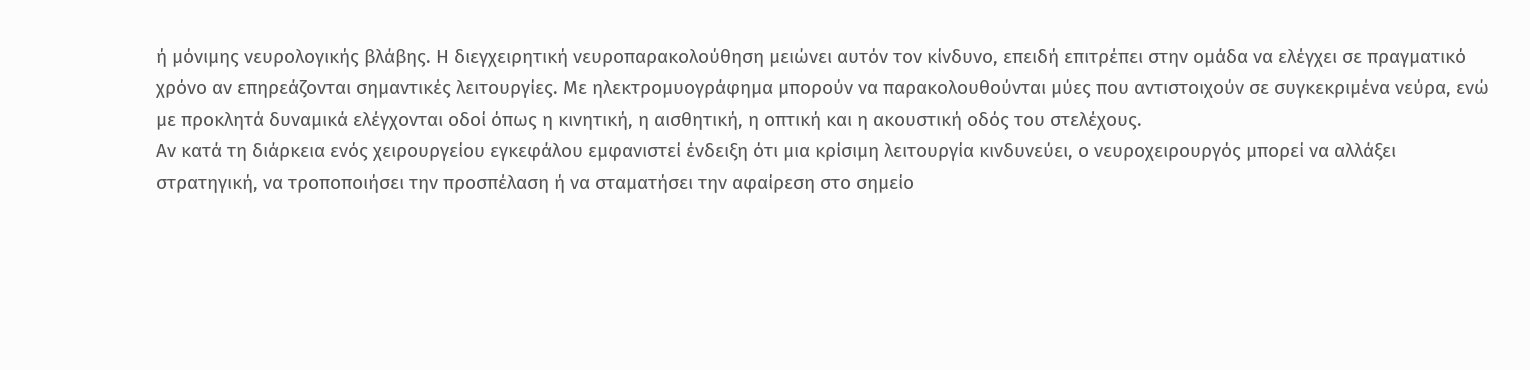ή μόνιμης νευρολογικής βλάβης. Η διεγχειρητική νευροπαρακολούθηση μειώνει αυτόν τον κίνδυνο, επειδή επιτρέπει στην ομάδα να ελέγχει σε πραγματικό χρόνο αν επηρεάζονται σημαντικές λειτουργίες. Με ηλεκτρομυογράφημα μπορούν να παρακολουθούνται μύες που αντιστοιχούν σε συγκεκριμένα νεύρα, ενώ με προκλητά δυναμικά ελέγχονται οδοί όπως η κινητική, η αισθητική, η οπτική και η ακουστική οδός του στελέχους.
Αν κατά τη διάρκεια ενός χειρουργείου εγκεφάλου εμφανιστεί ένδειξη ότι μια κρίσιμη λειτουργία κινδυνεύει, ο νευροχειρουργός μπορεί να αλλάξει στρατηγική, να τροποποιήσει την προσπέλαση ή να σταματήσει την αφαίρεση στο σημείο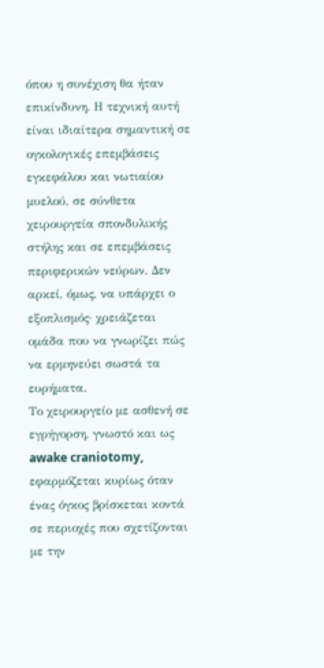όπου η συνέχιση θα ήταν επικίνδυνη. Η τεχνική αυτή είναι ιδιαίτερα σημαντική σε ογκολογικές επεμβάσεις εγκεφάλου και νωτιαίου μυελού, σε σύνθετα χειρουργεία σπονδυλικής στήλης και σε επεμβάσεις περιφερικών νεύρων. Δεν αρκεί, όμως, να υπάρχει ο εξοπλισμός· χρειάζεται ομάδα που να γνωρίζει πώς να ερμηνεύει σωστά τα ευρήματα.
Το χειρουργείο με ασθενή σε εγρήγορση, γνωστό και ως awake craniotomy, εφαρμόζεται κυρίως όταν ένας όγκος βρίσκεται κοντά σε περιοχές που σχετίζονται με την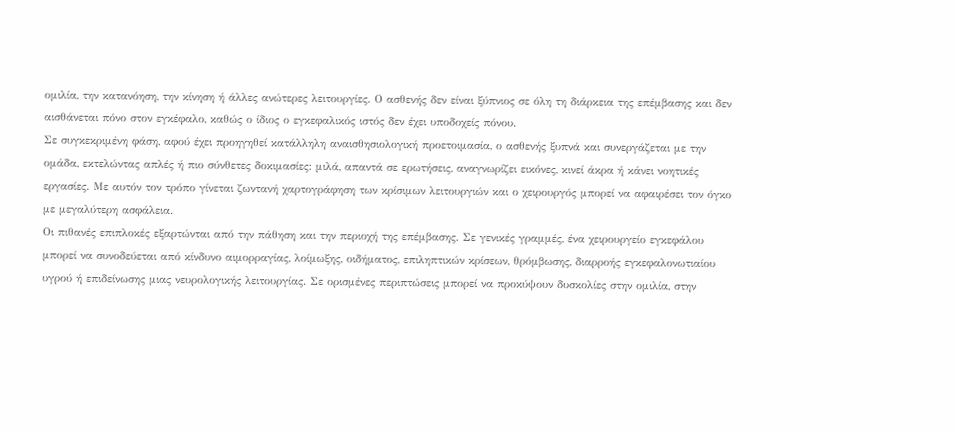ομιλία, την κατανόηση, την κίνηση ή άλλες ανώτερες λειτουργίες. Ο ασθενής δεν είναι ξύπνιος σε όλη τη διάρκεια της επέμβασης και δεν αισθάνεται πόνο στον εγκέφαλο, καθώς ο ίδιος ο εγκεφαλικός ιστός δεν έχει υποδοχείς πόνου.
Σε συγκεκριμένη φάση, αφού έχει προηγηθεί κατάλληλη αναισθησιολογική προετοιμασία, ο ασθενής ξυπνά και συνεργάζεται με την ομάδα, εκτελώντας απλές ή πιο σύνθετες δοκιμασίες: μιλά, απαντά σε ερωτήσεις, αναγνωρίζει εικόνες, κινεί άκρα ή κάνει νοητικές εργασίες. Με αυτόν τον τρόπο γίνεται ζωντανή χαρτογράφηση των κρίσιμων λειτουργιών και ο χειρουργός μπορεί να αφαιρέσει τον όγκο με μεγαλύτερη ασφάλεια.
Οι πιθανές επιπλοκές εξαρτώνται από την πάθηση και την περιοχή της επέμβασης. Σε γενικές γραμμές, ένα χειρουργείο εγκεφάλου μπορεί να συνοδεύεται από κίνδυνο αιμορραγίας, λοίμωξης, οιδήματος, επιληπτικών κρίσεων, θρόμβωσης, διαρροής εγκεφαλονωτιαίου υγρού ή επιδείνωσης μιας νευρολογικής λειτουργίας. Σε ορισμένες περιπτώσεις μπορεί να προκύψουν δυσκολίες στην ομιλία, στην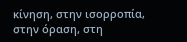κίνηση, στην ισορροπία, στην όραση, στη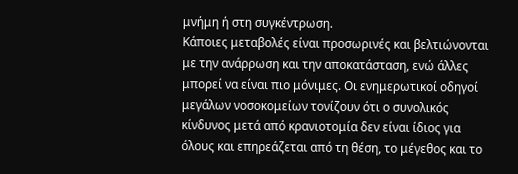μνήμη ή στη συγκέντρωση.
Κάποιες μεταβολές είναι προσωρινές και βελτιώνονται με την ανάρρωση και την αποκατάσταση, ενώ άλλες μπορεί να είναι πιο μόνιμες. Οι ενημερωτικοί οδηγοί μεγάλων νοσοκομείων τονίζουν ότι ο συνολικός κίνδυνος μετά από κρανιοτομία δεν είναι ίδιος για όλους και επηρεάζεται από τη θέση, το μέγεθος και το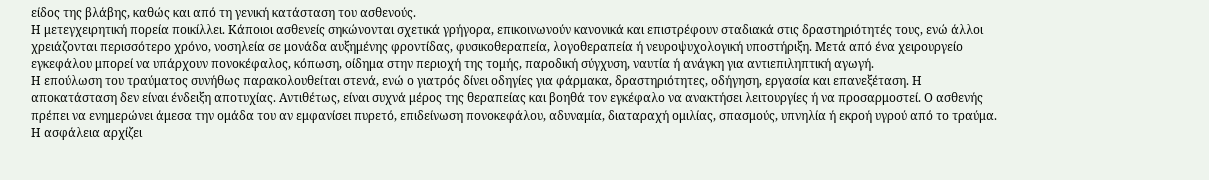είδος της βλάβης, καθώς και από τη γενική κατάσταση του ασθενούς.
Η μετεγχειρητική πορεία ποικίλλει. Κάποιοι ασθενείς σηκώνονται σχετικά γρήγορα, επικοινωνούν κανονικά και επιστρέφουν σταδιακά στις δραστηριότητές τους, ενώ άλλοι χρειάζονται περισσότερο χρόνο, νοσηλεία σε μονάδα αυξημένης φροντίδας, φυσικοθεραπεία, λογοθεραπεία ή νευροψυχολογική υποστήριξη. Μετά από ένα χειρουργείο εγκεφάλου μπορεί να υπάρχουν πονοκέφαλος, κόπωση, οίδημα στην περιοχή της τομής, παροδική σύγχυση, ναυτία ή ανάγκη για αντιεπιληπτική αγωγή.
Η επούλωση του τραύματος συνήθως παρακολουθείται στενά, ενώ ο γιατρός δίνει οδηγίες για φάρμακα, δραστηριότητες, οδήγηση, εργασία και επανεξέταση. Η αποκατάσταση δεν είναι ένδειξη αποτυχίας. Αντιθέτως, είναι συχνά μέρος της θεραπείας και βοηθά τον εγκέφαλο να ανακτήσει λειτουργίες ή να προσαρμοστεί. Ο ασθενής πρέπει να ενημερώνει άμεσα την ομάδα του αν εμφανίσει πυρετό, επιδείνωση πονοκεφάλου, αδυναμία, διαταραχή ομιλίας, σπασμούς, υπνηλία ή εκροή υγρού από το τραύμα.
Η ασφάλεια αρχίζει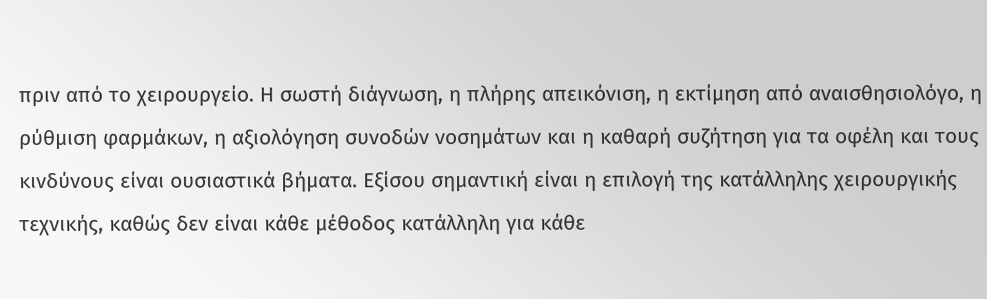πριν από το χειρουργείο. Η σωστή διάγνωση, η πλήρης απεικόνιση, η εκτίμηση από αναισθησιολόγο, η ρύθμιση φαρμάκων, η αξιολόγηση συνοδών νοσημάτων και η καθαρή συζήτηση για τα οφέλη και τους κινδύνους είναι ουσιαστικά βήματα. Εξίσου σημαντική είναι η επιλογή της κατάλληλης χειρουργικής τεχνικής, καθώς δεν είναι κάθε μέθοδος κατάλληλη για κάθε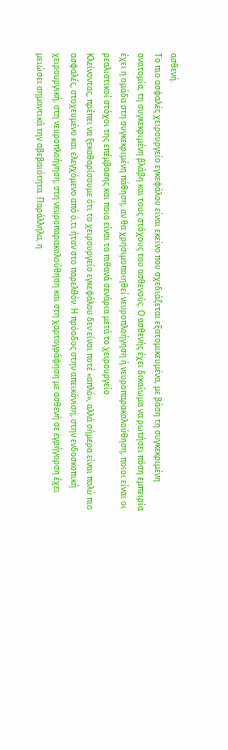ασθενή.
Το πιο ασφαλές χειρουργείο εγκεφάλου είναι εκείνο που σχεδιάζεται εξατομικευμένα, με βάση τη συγκεκριμένη ανατομία, τη συγκεκριμένη βλάβη και τους στόχους του ασθενούς. Ο ασθενής έχει δικαίωμα να ρωτήσει πόση εμπειρία έχει η ομάδα στη συγκεκριμένη πάθηση, αν θα χρησιμοποιηθεί νευροπλοήγηση ή νευροπαρακολούθηση, ποιοι είναι οι ρεαλιστικοί στόχοι της επέμβασης και ποια είναι τα πιθανά σενάρια μετά το χειρουργείο.
Κλείνοντας, πρέπει να ξεκαθαρίσουμε ότι το χειρουργείο εγκεφάλου δεν είναι ποτέ «απλό», αλλά σήμερα είναι πολύ πιο ασφαλές, στοχευμένο και ελεγχόμενο από ό,τι ήταν στο παρελθόν. Η πρόοδος στην απεικόνιση, στην ενδοσκοπική χειρουργική, στη νευροπλοήγηση, στη νευροπαρακολούθηση και στη χαρτογράφηση με ασθενή σε εγρήγορση έχει μειώσει σημαντικά την αβεβαιότητα. Παράλληλα, η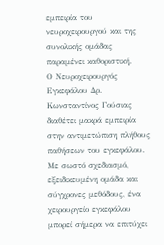εμπειρία του νευροχειρουργού και της συνολικής ομάδας παραμένει καθοριστική.
Ο Νευροχειρουργός Εγκεφάλου Δρ. Κωνσταντίνος Γούσιας διαθέτει μακρά εμπειρία στην αντιμετώπιση πλήθους παθήσεων του εγκεφάλου. Με σωστό σχεδιασμό, εξειδικευμένη ομάδα και σύγχρονες μεθόδους, ένα χειρουργείο εγκεφάλου μπορεί σήμερα να επιτύχει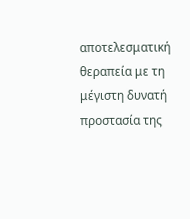αποτελεσματική θεραπεία με τη μέγιστη δυνατή προστασία της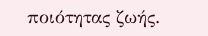ποιότητας ζωής.